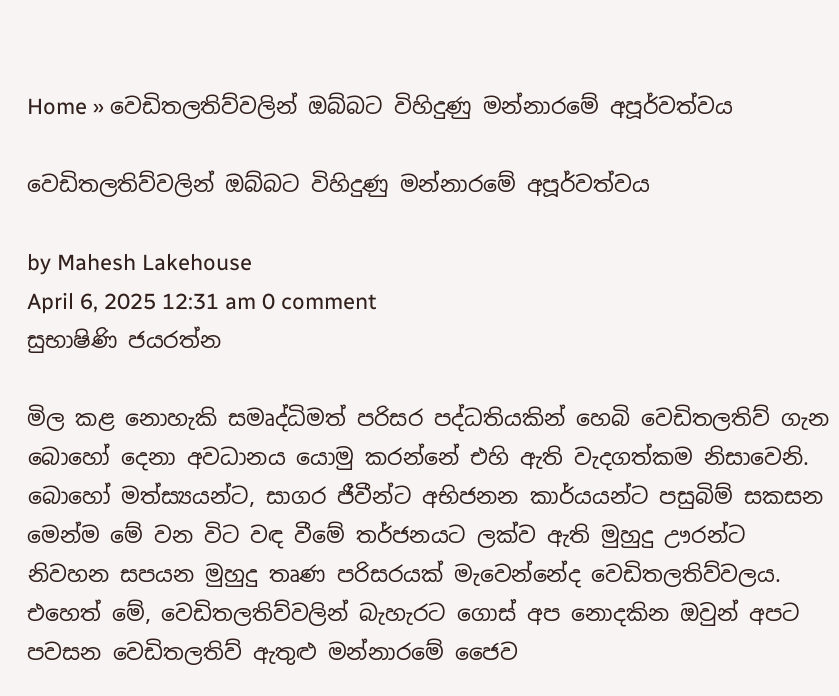Home » වෙඩිතලතිව්වලින් ඔබ්බට විහිදුණු මන්නාරමේ අපූර්වත්වය

වෙඩිතලතිව්වලින් ඔබ්බට විහිදුණු මන්නාරමේ අපූර්වත්වය

by Mahesh Lakehouse
April 6, 2025 12:31 am 0 comment
සුභාෂිණි ජයරත්න

මිල කළ නොහැකි සමෘද්ධිමත් පරිසර පද්ධතියකින් හෙබි වෙඩිතලතිව් ගැන බොහෝ දෙනා අවධානය යොමු කරන්නේ එහි ඇති වැදගත්කම නිසාවෙනි. බොහෝ මත්ස්‍යයන්ට, සාගර ජීවීන්ට අභිජනන කාර්යයන්ට පසුබිම් සකසන මෙන්ම මේ වන විට වඳ වීමේ තර්ජනයට ලක්ව ඇති මුහුදු ඌරන්ට නිවහන සපයන මුහුදු තෘණ පරිසරයක් මැවෙන්නේද වෙඩිතලතිව්වලය. එහෙත් මේ, වෙඩිතලතිව්වලින් බැහැරට ගොස් අප නොදකින ඔවුන් අපට පවසන වෙඩිතලතිව් ඇතුළු මන්නාරමේ ජෛව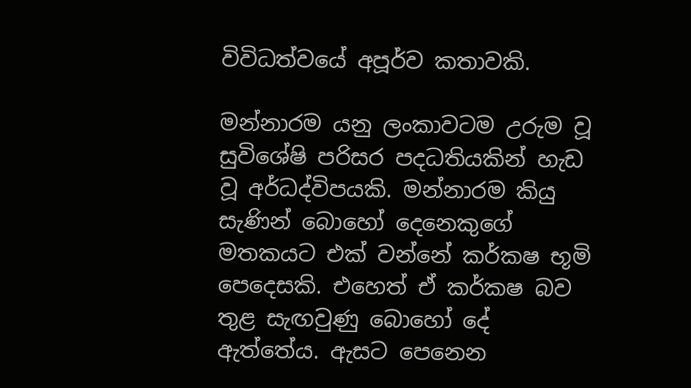විවිධත්වයේ අපූර්ව කතාවකි.

මන්නාරම යනු ලංකාවටම උරුම වූ සුවිශේෂි පරිසර පදධතියකින් හැඩ වූ අර්ධද්විපයකි. මන්නාරම කියු සැණින් බොහෝ දෙනෙකුගේ මතකයට එක් වන්නේ කර්කෂ භූමි පෙදෙසකි. එහෙත් ඒ කර්කෂ බව තුළ සැඟවුණු බොහෝ දේ ඇත්තේය. ඇසට පෙනෙන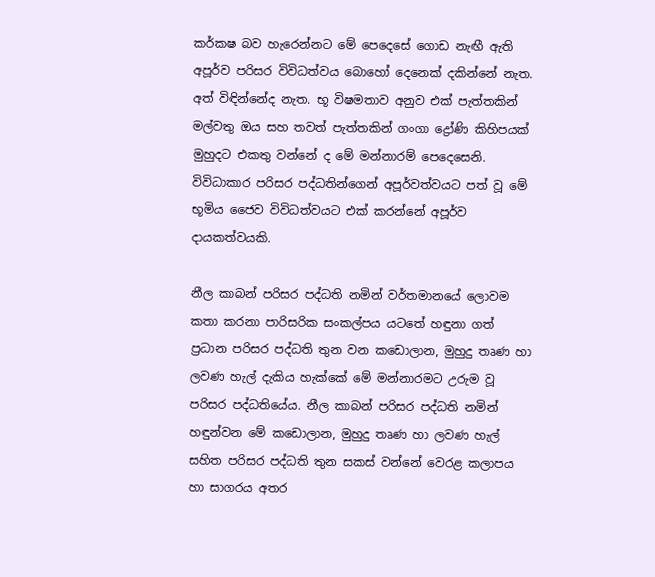කර්කෂ බව හැරෙන්නට මේ පෙදෙසේ ගොඩ නැඟී ඇති අපූර්ව පරිසර විවිධත්වය බොහෝ දෙනෙක් දකින්නේ නැත. අත් විඳින්නේද නැත. භූ විෂමතාව අනුව එක් පැත්තකින් මල්වතු ඔය සහ තවත් පැත්තකින් ගංගා ද්‍රෝණි කිහිපයක් මුහුදට එකතු වන්නේ ද මේ මන්නාරම් පෙදෙසෙනි. විවිධාකාර පරිසර පද්ධතින්ගෙන් අපූර්වත්වයට පත් වූ මේ භූමිය ජෛව විවිධත්වයට එක් කරන්නේ අපූර්ව දායකත්වයකි.

නීල කාබන් පරිසර පද්ධති නමින් වර්තමානයේ ලොවම කතා කරනා පාරිසරික සංකල්පය යටතේ හඳුනා ගත් ප්‍රධාන පරිසර පද්ධති තුන වන කඩොලාන, මුහුදු තෘණ හා ලවණ හැල් දැකිය හැක්කේ මේ මන්නාරමට උරුම වූ පරිසර පද්ධතියේය. නීල කාබන් පරිසර පද්ධති නමින් හඳුන්වන මේ කඩොලාන, මුහුදු තෘණ හා ලවණ හැල් සහිත පරිසර පද්ධති තුන සකස් වන්නේ වෙරළ කලාපය හා සාගරය අතර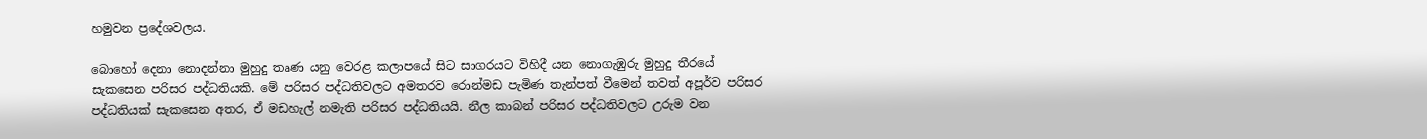හමුවන ප්‍රදේශවලය.

බොහෝ දෙනා නොදන්නා මුහුදු තෘණ යනු වෙරළ කලාපයේ සිට සාගරයට විහිදී යන නොගැඹුරු මුහුදු තීරයේ සැකසෙන පරිසර පද්ධතියකි. මේ පරිසර පද්ධතිවලට අමතරව රොන්මඩ පැමිණ තැන්පත් වීමෙන් තවත් අපූර්ව පරිසර පද්ධතියක් සැකසෙන අතර, ඒ මඩහැල් නමැති පරිසර පද්ධතියයි. නීල කාබන් පරිසර පද්ධතිවලට උරුම වන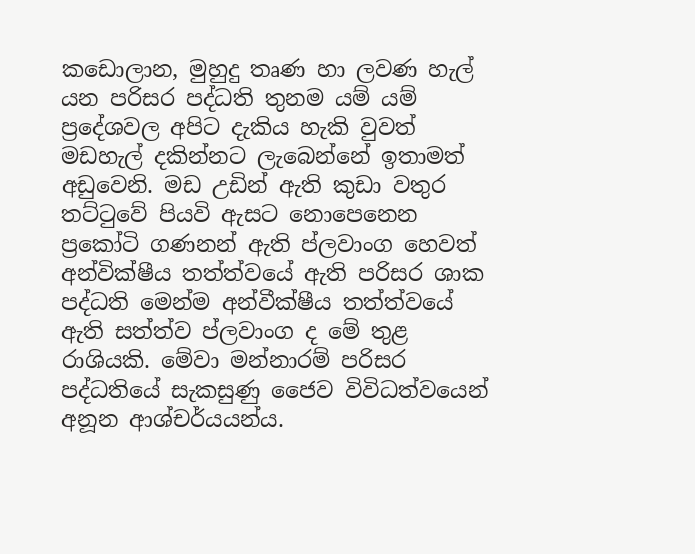කඩොලාන, මුහුදු තෘණ හා ලවණ හැල් යන පරිසර පද්ධති තුනම යම් යම් ප්‍රදේශවල අපිට දැකිය හැකි වුවත් මඩහැල් දකින්නට ලැබෙන්නේ ඉතාමත් අඩුවෙනි. මඩ උඩින් ඇති කුඩා වතුර තට්ටුවේ පියවි ඇසට නොපෙනෙන ප්‍රකෝටි ගණනන් ඇති ප්ලවාංග හෙවත් අන්වික්ෂීය තත්ත්වයේ ඇති පරිසර ශාක පද්ධති මෙන්ම අන්වීක්ෂීය තත්ත්වයේ ඇති සත්ත්ව ප්ලවාංග ද මේ තුළ රාශියකි. මේවා මන්නාරම් පරිසර පද්ධතියේ සැකසුණු ජෛව විවිධත්වයෙන් අනූන ආශ්චර්යයන්ය.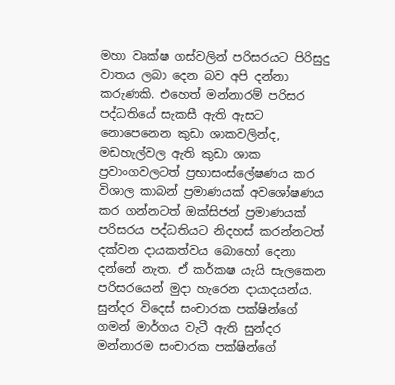මහා වෘක්ෂ ගස්වලින් පරිසරයට පිරිසුදු වාතය ලබා දෙන බව අපි දන්නා කරුණකි. එහෙත් මන්නාරම් පරිසර පද්ධතියේ සැකසී ඇති ඇසට නොපෙනෙන කුඩා ශාකවලින්ද, මඩහැල්වල ඇති කුඩා ශාක ප්‍රවාංගවලටත් ප්‍රභාසංස්ලේෂණය කර විශාල කාබන් ප්‍රමාණයක් අවශෝෂණය කර ගන්නටත් ඔක්සිජන් ප්‍රමාණයක් පරිසරය පද්ධතියට නිදහස් කරන්නටත් දක්වන දායකත්වය බොහෝ දෙනා දන්නේ නැත. ඒ කර්කෂ යැයි සැලකෙන පරිසරයෙන් මුදා හැරෙන දායාදයන්ය. සුන්දර විදෙස් සංචාරක පක්ෂින්ගේ ගමන් මාර්ගය වැටී ඇති සුන්දර මන්නාරම සංචාරක පක්ෂින්ගේ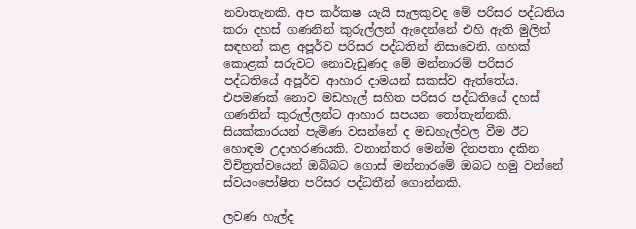නවාතැනකි. අප කර්කෂ යැයි සැලකුවද මේ පරිසර පද්ධතිය කරා දහස් ගණනින් කුරුල්ලන් ඇදෙන්නේ එහි ඇති මුලින් සඳහන් කළ අපූර්ව පරිසර පද්ධතින් නිසාවෙනි. ගහක් කොළක් සරුවට නොවැඩුණද මේ මන්නාරම් පරිසර පද්ධතියේ අපූර්ව ආහාර දාමයන් සකස්ව ඇත්තේය. එපමණක් නොව මඩහැල් සහිත පරිසර පද්ධතියේ දහස් ගණනින් කුරුල්ලන්ට ආහාර සපයන තෝතැන්නකි. සියක්කාරයන් පැමිණ වසන්නේ ද මඩහැල්වල වීම ඊට හොඳම උදාහරණයකි. වනාන්තර මෙන්ම දිනපතා දකින විචිත්‍රත්වයෙන් ඔබ්බට ගොස් මන්නාරමේ ඔබට හමු වන්නේ ස්වයංපෝෂිත පරිසර පද්ධතීන් ගොන්නකි.

ලවණ හැල්ද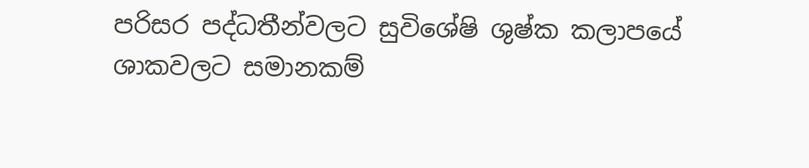පරිසර පද්ධතීන්වලට සුවිශේෂි ශුෂ්ක කලාපයේ ශාකවලට සමානකම්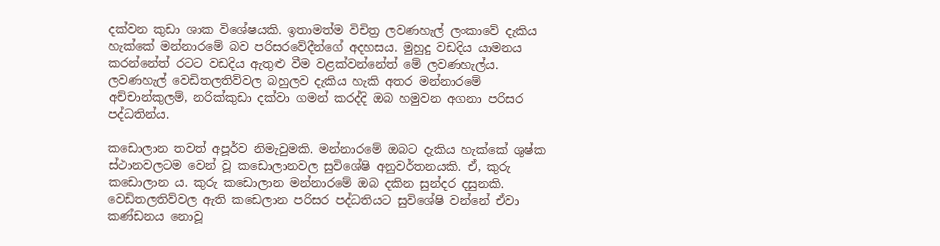දක්වන කුඩා ශාක විශේෂයකි. ඉතාමත්ම විචිත්‍ර ලවණහැල් ලංකාවේ දැකිය හැක්කේ මන්නාරමේ බව පරිසරවේදීන්ගේ අදහසය. මුහුදු වඩදිය යාමනය කරන්නේත් රටට වඩදිය ඇතුළු වීම වළක්වන්නේත් මේ ලවණහැල්ය. ලවණහැල් වෙඩිතලතිව්වල බහුලව දැකිය හැකි අතර මන්නාරමේ අච්චාන්කුලම්, නරික්කුඩා දක්වා ගමන් කරද්දි ඔබ හමුවන අගනා පරිසර පද්ධතින්ය.

කඩොලාන තවත් අපූර්ව නිමැවුමකි. මන්නාරමේ ඔබට දැකිය හැක්කේ ශුෂ්ක ස්ථානවලටම වෙන් වූ කඩොලානවල සුවිශේෂි අනුවර්තනයකි. ඒ, කුරු කඩොලාන ය. කුරු කඩොලාන මන්නාරමේ ඔබ දකින සුන්දර දසුනකි. වෙඩිතලතිව්වල ඇති කඩෙලාන පරිසර පද්ධතියට සුවිශේෂි වන්නේ ඒවා කණ්ඩනය නොවූ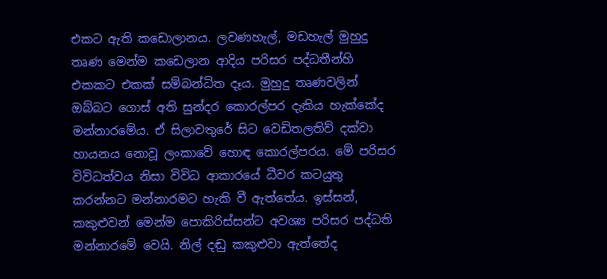එකට ඇති කඩොලානය. ලවණහැල්, මඩහැල් මුහුදු තෘණ මෙන්ම කඩෙලාන ආදිය පරිසර පද්ධතීන්හි එකකට එකක් සම්බන්ධිත දෑය. මුහුදු තෘණවලින් ඔබ්බට ගොස් අති සුන්දර කොරල්පර දැකිය හැක්කේද මන්නාරමේය. ඒ සිලාවතුරේ සිට වෙඩිතලතිව් දක්වා හායනය නොවූ ලංකාවේ හොඳ කොරල්පරය. මේ පරිසර විවිධත්වය නිසා විවිධ ආකාරයේ ධීවර කටයුතු කරන්නට මන්නාරමට හැකි වී ඇත්තේය. ඉස්සන්, කකුළුවන් මෙන්ම පොකිරිස්සන්ට අවශ්‍ය පරිසර පද්ධති මන්නාරමේ වෙයි. නිල් දඬු කකුළුවා ඇත්තේද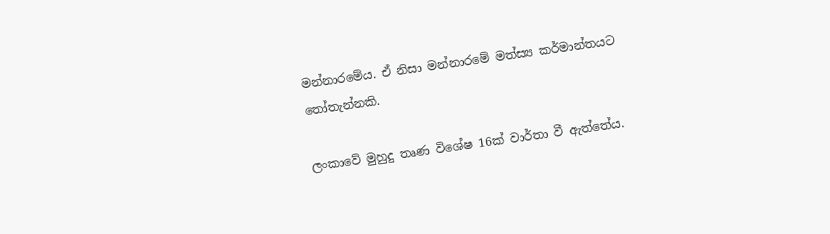මන්නාරමේය. ඒ නිසා මන්නාරමේ මත්ස්‍ය කර්මාන්තයට තෝතැන්නකි.

ලංකාවේ මුහුදු තෘණ විශේෂ 16ක් වාර්තා වී ඇත්තේය.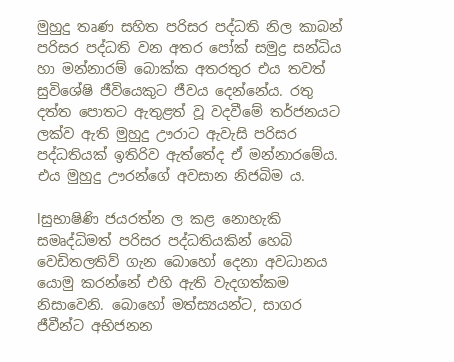මුහුදු තෘණ සහිත පරිසර පද්ධති නිල කාබන් පරිසර පද්ධති වන අතර පෝක් සමුද්‍ර සන්ධිය හා මන්නාරම් බොක්ක අතරතුර එය තවත් සුවිශේෂි ජීවියෙකුට ජීවය දෙන්නේය. රතු දත්ත පොතට ඇතුළත් වූ වදවීමේ තර්ජනයට ලක්ව ඇති මුහුදු ඌරාට ඇවැසි පරිසර පද්ධතියක් ඉතිරිව ඇත්තේද ඒ මන්නාරමේය. එය මුහුදු ඌරන්ගේ අවසාන නිජබිම ය.

lසුභාෂිණි ජයරත්න ල කළ නොහැකි සමෘද්ධිමත් පරිසර පද්ධතියකින් හෙබි වෙඩිතලතිව් ගැන බොහෝ දෙනා අවධානය යොමු කරන්නේ එහි ඇති වැදගත්කම නිසාවෙනි. බොහෝ මත්ස්‍යයන්ට, සාගර ජීවීන්ට අභිජනන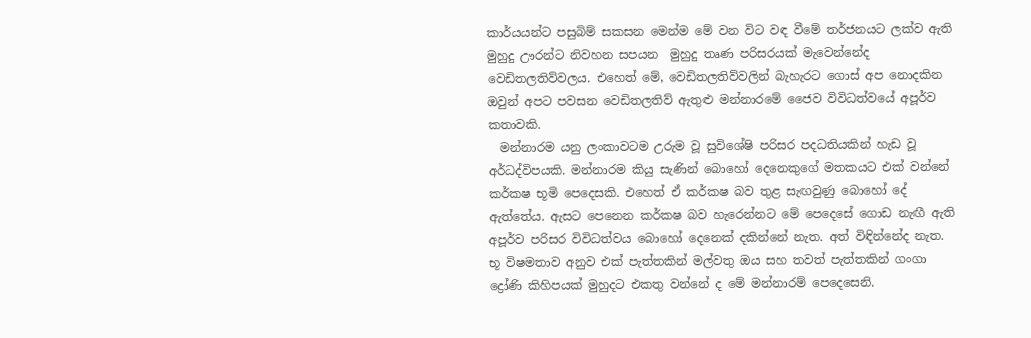කාර්යයන්ට පසුබිම් සකසන මෙන්ම මේ වන විට වඳ වීමේ තර්ජනයට ලක්ව ඇති මුහුදු ඌරන්ට නිවහන සපයන  මුහුදු තෘණ පරිසරයක් මැවෙන්නේද වෙඩිතලතිව්වලය. එහෙත් මේ, වෙඩිතලතිව්වලින් බැහැරට ගොස් අප නොදකින ඔවුන් අපට පවසන වෙඩිතලතිව් ඇතුළු මන්නාරමේ ජෛව විවිධත්වයේ අපූර්ව කතාවකි.
  මන්නාරම යනු ලංකාවටම උරුම වූ සුවිශේෂි පරිසර පදධතියකින් හැඩ වූ අර්ධද්විපයකි. මන්නාරම කියු සැණින් බොහෝ දෙනෙකුගේ මතකයට එක් වන්නේ කර්කෂ භූමි පෙදෙසකි. එහෙත් ඒ කර්කෂ බව තුළ සැඟවුණු බොහෝ දේ ඇත්තේය. ඇසට පෙනෙන කර්කෂ බව හැරෙන්නට මේ පෙදෙසේ ගොඩ නැඟී ඇති අපූර්ව පරිසර විවිධත්වය බොහෝ දෙනෙක් දකින්නේ නැත. අත් විඳින්නේද නැත. භූ විෂමතාව අනුව එක් පැත්තකින් මල්වතු ඔය සහ තවත් පැත්තකින් ගංගා ද්‍රෝණි කිහිපයක් මුහුදට එකතු වන්නේ ද මේ මන්නාරම් පෙදෙසෙනි.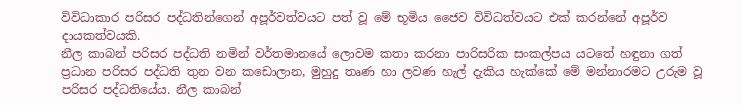විවිධාකාර පරිසර පද්ධතින්ගෙන් අපූර්වත්වයට පත් වූ මේ භූමිය ජෛව විවිධත්වයට එක් කරන්නේ අපූර්ව දායකත්වයකි.
නීල කාබන් පරිසර පද්ධති නමින් වර්තමානයේ ලොවම කතා කරනා පාරිසරික සංකල්පය යටතේ හඳුනා ගත් ප්‍රධාන පරිසර පද්ධති තුන වන කඩොලාන, මුහුදු තෘණ හා ලවණ හැල් දැකිය හැක්කේ මේ මන්නාරමට උරුම වූ පරිසර පද්ධතියේය. නීල කාබන්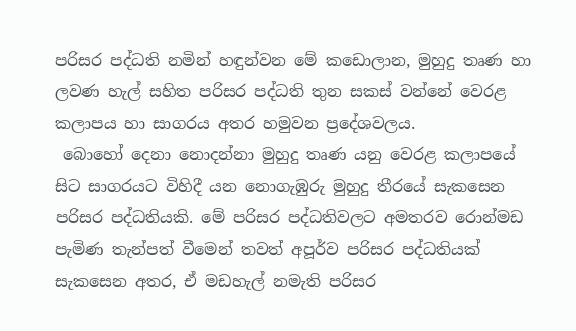පරිසර පද්ධති නමින් හඳුන්වන මේ කඩොලාන, මුහුදු තෘණ හා ලවණ හැල් සහිත පරිසර පද්ධති තුන සකස් වන්නේ වෙරළ කලාපය හා සාගරය අතර හමුවන ප්‍රදේශවලය.
 බොහෝ දෙනා නොදන්නා මුහුදු තෘණ යනු වෙරළ කලාපයේ සිට සාගරයට විහිදී යන නොගැඹුරු මුහුදු තීරයේ සැකසෙන පරිසර පද්ධතියකි. මේ පරිසර පද්ධතිවලට අමතරව රොන්මඩ පැමිණ තැන්පත් වීමෙන් තවත් අපූර්ව පරිසර පද්ධතියක් සැකසෙන අතර, ඒ මඩහැල් නමැති පරිසර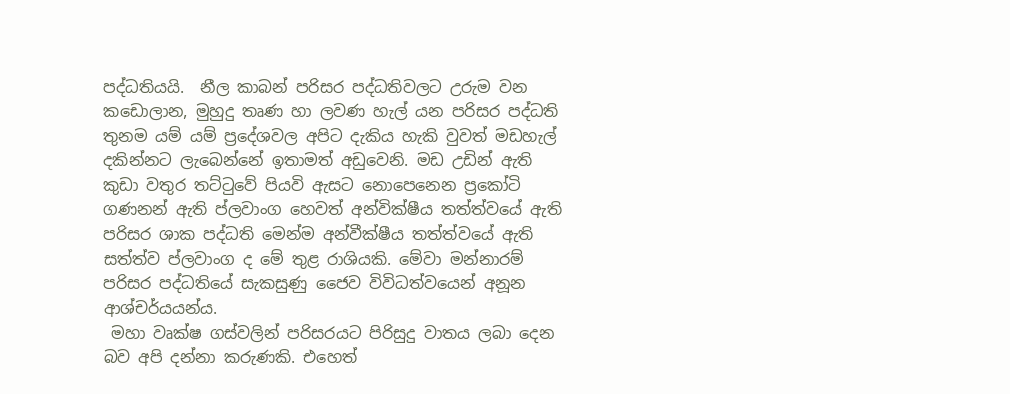පද්ධතියයි.  නීල කාබන් පරිසර පද්ධතිවලට උරුම වන කඩොලාන, මුහුදු තෘණ හා ලවණ හැල් යන පරිසර පද්ධති තුනම යම් යම් ප්‍රදේශවල අපිට දැකිය හැකි වුවත් මඩහැල් දකින්නට ලැබෙන්නේ ඉතාමත් අඩුවෙනි. මඩ උඩින් ඇති කුඩා වතුර තට්ටුවේ පියවි ඇසට නොපෙනෙන ප්‍රකෝටි ගණනන් ඇති ප්ලවාංග හෙවත් අන්වික්ෂීය තත්ත්වයේ ඇති පරිසර ශාක පද්ධති මෙන්ම අන්වීක්ෂීය තත්ත්වයේ ඇති සත්ත්ව ප්ලවාංග ද මේ තුළ රාශියකි. මේවා මන්නාරම් පරිසර පද්ධතියේ සැකසුණු ජෛව විවිධත්වයෙන් අනූන ආශ්චර්යයන්ය.
 මහා වෘක්ෂ ගස්වලින් පරිසරයට පිරිසුදු වාතය ලබා දෙන බව අපි දන්නා කරුණකි. එහෙත්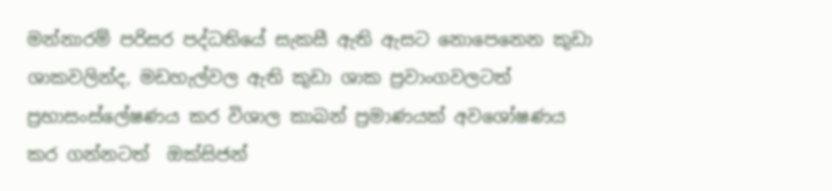මන්නාරම් පරිසර පද්ධතියේ සැකසී ඇති ඇසට නොපෙනෙන කුඩා ශාකවලින්ද, මඩහැල්වල ඇති කුඩා ශාක ප්‍රවාංගවලටත්  ප්‍රභාසංස්ලේෂණය කර විශාල කාබන් ප්‍රමාණයක් අවශෝෂණය කර ගන්නටත්  ඔක්සිජන්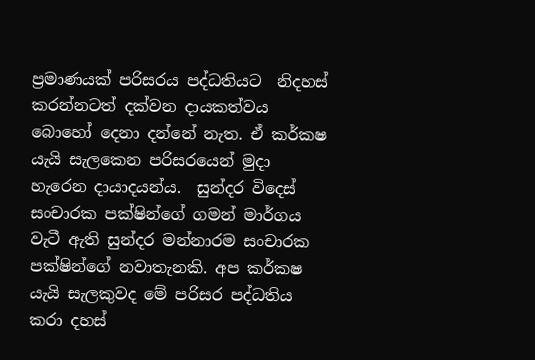ප්‍රමාණයක් පරිසරය පද්ධතියට  නිදහස් කරන්නටත් දක්වන දායකත්වය බොහෝ දෙනා දන්නේ නැත. ඒ කර්කෂ යැයි සැලකෙන පරිසරයෙන් මුදා හැරෙන දායාදයන්ය.  සුන්දර විදෙස් සංචාරක පක්ෂින්ගේ ගමන් මාර්ගය වැටී ඇති සුන්දර මන්නාරම සංචාරක පක්ෂින්ගේ නවාතැනකි. අප කර්කෂ යැයි සැලකුවද මේ පරිසර පද්ධතිය කරා දහස්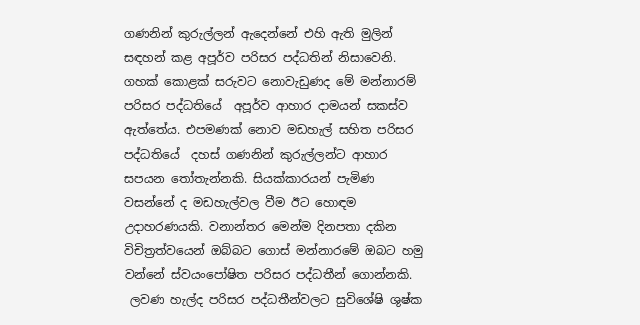ගණනින් කුරුල්ලන් ඇදෙන්නේ එහි ඇති මුලින් සඳහන් කළ අපූර්ව පරිසර පද්ධතින් නිසාවෙනි. ගහක් කොළක් සරුවට නොවැඩුණද මේ මන්නාරම් පරිසර පද්ධතියේ  අපූර්ව ආහාර දාමයන් සකස්ව ඇත්තේය. එපමණක් නොව මඩහැල් සහිත පරිසර පද්ධතියේ  දහස් ගණනින් කුරුල්ලන්ට ආහාර සපයන තෝතැන්නකි. සියක්කාරයන් පැමිණ වසන්නේ ද මඩහැල්වල වීම ඊට හොඳම උදාහරණයකි. වනාන්තර මෙන්ම දිනපතා දකින විචිත්‍රත්වයෙන් ඔබ්බට ගොස් මන්නාරමේ ඔබට හමු වන්නේ ස්වයංපෝෂිත පරිසර පද්ධතීන් ගොන්නකි.
 ලවණ හැල්ද පරිසර පද්ධතීන්වලට සුවිශේෂි ශුෂ්ක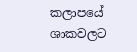කලාපයේ ශාකවලට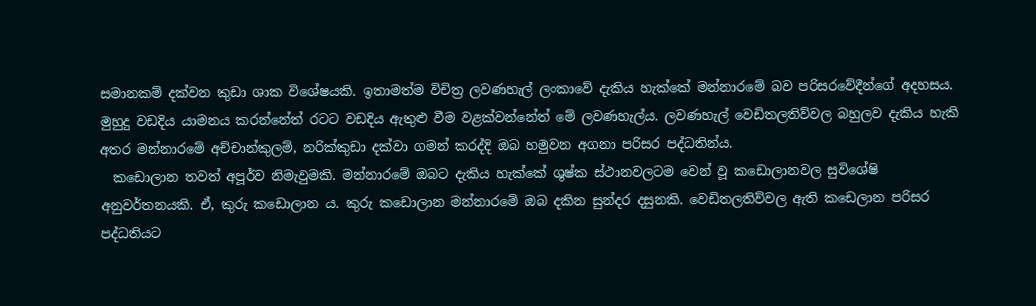සමානකම් දක්වන කුඩා ශාක විශේෂයකි. ඉතාමත්ම විචිත්‍ර ලවණහැල් ලංකාවේ දැකිය හැක්කේ මන්නාරමේ බව පරිසරවේදීන්ගේ අදහසය. මුහුදු වඩදිය යාමනය කරන්නේත් රටට වඩදිය ඇතුළු වීම වළක්වන්නේත් මේ ලවණහැල්ය. ලවණහැල් වෙඩිතලතිව්වල බහුලව දැකිය හැකි අතර මන්නාරමේ අච්චාන්කුලම්, නරික්කුඩා දක්වා ගමන් කරද්දි ඔබ හමුවන අගනා පරිසර පද්ධතින්ය.
  කඩොලාන තවත් අපූර්ව නිමැවුමකි. මන්නාරමේ ඔබට දැකිය හැක්කේ ශුෂ්ක ස්ථානවලටම වෙන් වූ කඩොලානවල සුවිශේෂි අනුවර්තනයකි. ඒ, කුරු කඩොලාන ය. කුරු කඩොලාන මන්නාරමේ ඔබ දකින සුන්දර දසුනකි. වෙඩිතලතිව්වල ඇති කඩෙලාන පරිසර පද්ධතියට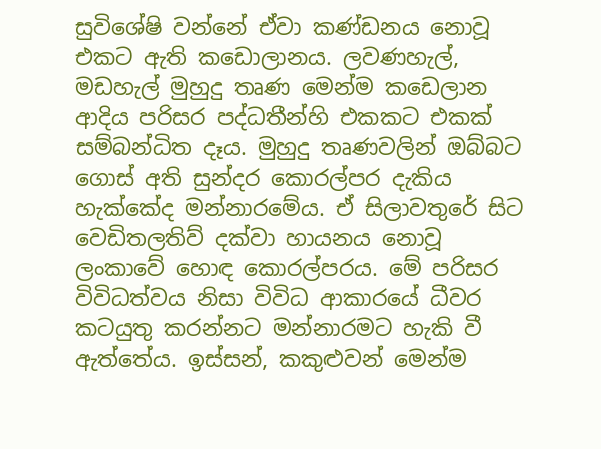සුවිශේෂි වන්නේ ඒවා කණ්ඩනය නොවූ එකට ඇති කඩොලානය. ලවණහැල්, මඩහැල් මුහුදු තෘණ මෙන්ම කඩෙලාන ආදිය පරිසර පද්ධතීන්හි එකකට එකක් සම්බන්ධිත දෑය. මුහුදු තෘණවලින් ඔබ්බට ගොස් අති සුන්දර කොරල්පර දැකිය හැක්කේද මන්නාරමේය. ඒ සිලාවතුරේ සිට වෙඩිතලතිව් දක්වා හායනය නොවූ ලංකාවේ හොඳ කොරල්පරය. මේ පරිසර විවිධත්වය නිසා විවිධ ආකාරයේ ධීවර කටයුතු කරන්නට මන්නාරමට හැකි වී ඇත්තේය. ඉස්සන්, කකුළුවන් මෙන්ම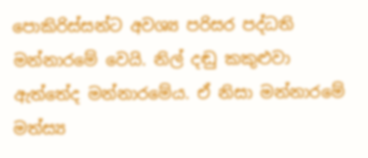පොකිරිස්සන්ට අවශ්‍ය පරිසර පද්ධති මන්නාරමේ වෙයි. නිල් දඬු කකුළුවා ඇත්තේද මන්නාරමේය. ඒ නිසා මන්නාරමේ මත්ස්‍ය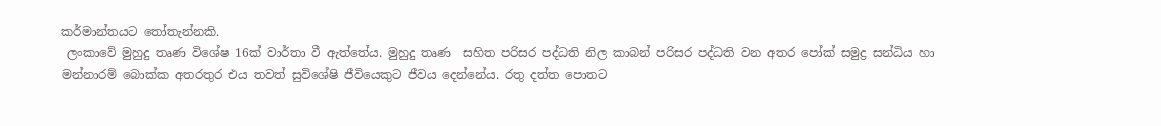කර්මාන්තයට තෝතැන්නකි.
 ලංකාවේ මුහුදු තෘණ විශේෂ 16ක් වාර්තා වී ඇත්තේය. මුහුදු තෘණ  සහිත පරිසර පද්ධති නිල කාබන් පරිසර පද්ධති වන අතර පෝක් සමුද්‍ර සන්ධිය හා මන්නාරම් බොක්ක අතරතුර එය තවත් සුවිශේෂි ජීවියෙකුට ජීවය දෙන්නේය. රතු දත්ත පොතට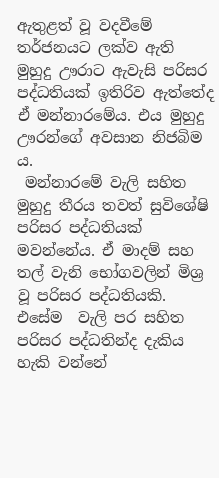ඇතුළත් වූ වදවීමේ තර්ජනයට ලක්ව ඇති මුහුදු ඌරාට ඇවැසි පරිසර පද්ධතියක් ඉතිරිව ඇත්තේද ඒ මන්නාරමේය. එය මුහුදු ඌරන්ගේ අවසාන නිජබිම  ය.
 මන්නාරමේ වැලි සහිත මුහුදු තීරය තවත් සුවිශේෂි පරිසර පද්ධතියක් මවන්නේය. ඒ මාදම් සහ තල් වැනි භෝගවලින් මිශ්‍ර වූ පරිසර පද්ධතියකි. එසේම  වැලි පර සහිත පරිසර පද්ධතින්ද දැකිය හැකි වන්නේ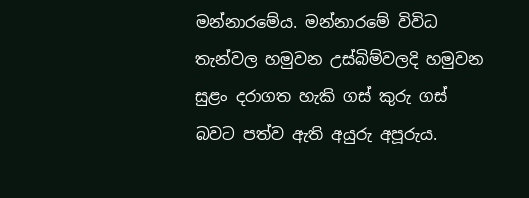මන්නාරමේය. මන්නාරමේ විවිධ තැන්වල හමුවන උස්බිම්වලදි හමුවන සුළං දරාගත හැකි ගස් කුරු ගස් බවට පත්ව ඇති අයුරු අපූරුය.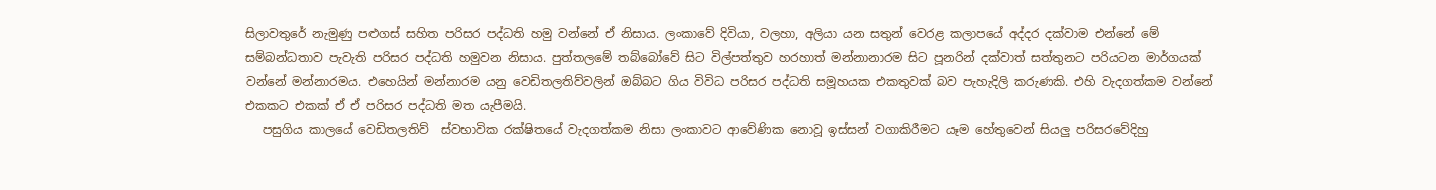සිලාවතුරේ නැමුණු පළුගස් සහිත පරිසර පද්ධති හමු වන්නේ ඒ නිසාය. ලංකාවේ දිවියා, වලහා, අලියා යන සතුන් වෙරළ කලාපයේ අද්දර දක්වාම එන්නේ මේ සම්බන්ධතාව පැවැති පරිසර පද්ධති හමුවන නිසාය. පුත්තලමේ තබ්බෝවේ සිට විල්පත්තුව හරහාත් මන්නානාරම සිට පූනරින් දක්වාත් සත්තුනට පරියටන මාර්ගයක් වන්නේ මන්නාරමය. එහෙයින් මන්නාරම යනු වෙඩිතලතිව්වලින් ඔබ්බට ගිය විවිධ පරිසර පද්ධති සමූහයක එකතුවක් බව පැහැදිලි කරුණකි. එහි වැදගත්කම වන්නේ එකකට එකක් ඒ ඒ පරිසර පද්ධති මත යැපීමයි.
   පසුගිය කාලයේ වෙඩිතලතිව්  ස්වභාවික රක්ෂිතයේ වැදගත්කම නිසා ලංකාවට ආවේණික නොවූ ඉස්සන් වගාකිරීමට යෑම හේතුවෙන් සියලු පරිසරවේදිහු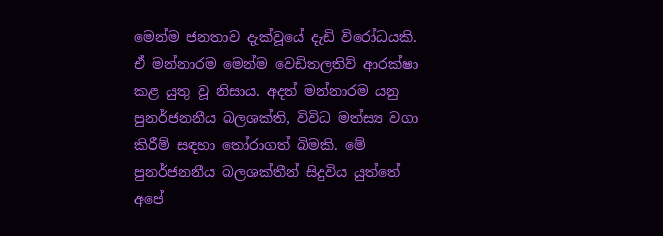මෙන්ම ජනතාව දැක්වූයේ දැඩි විරෝධයකි. ඒ මන්නාරම මෙන්ම වෙඩිතලතිව් ආරක්ෂා කළ යුතු වූ නිසාය. අදත් මන්නාරම යනු පුනර්ජනනීය බලශක්ති, විවිධ මත්ස්‍ය වගා කිරීම් සඳහා තෝරාගත් බිමකි. මේ පුනර්ජනනීය බලශක්තීන් සිදුවිය යුත්තේ අපේ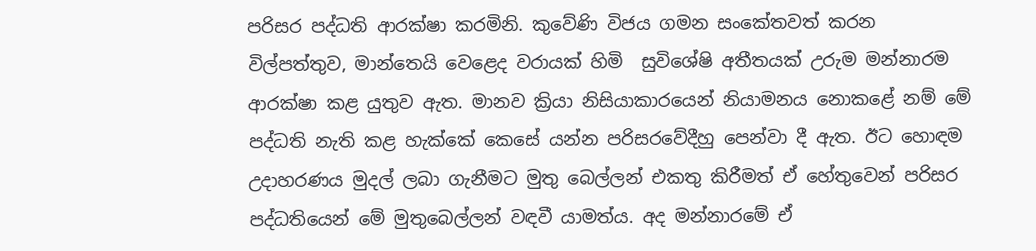පරිසර පද්ධති ආරක්ෂා කරමිනි. කුවේණි විජය ගමන සංකේතවත් කරන විල්පත්තුව, මාන්තෙයි වෙළෙද වරායක් හිමි  සුවිශේෂි අතීතයක් උරුම මන්නාරම ආරක්ෂා කළ යුතුව ඇත. මානව ක්‍රියා නිසියාකාරයෙන් නියාමනය නොකළේ නම් මේ පද්ධති නැති කළ හැක්කේ කෙසේ යන්න පරිසරවේදීහු පෙන්වා දී ඇත. ඊට හොඳම උදාහරණය මුදල් ලබා ගැනීමට මුතු බෙල්ලන් එකතු කිරීමත් ඒ හේතුවෙන් පරිසර පද්ධතියෙන් මේ මුතුබෙල්ලන් වඳවී යාමත්ය. අද මන්නාරමේ ඒ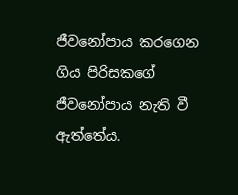ජීවනෝපාය කරගෙන ගිය පිරිසකගේ ජීවනෝපාය නැති වී ඇත්තේය.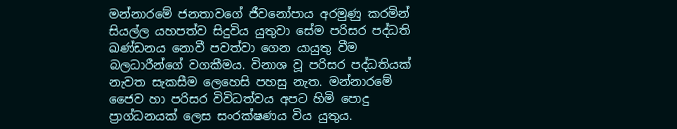මන්නාරමේ ජනතාවගේ ජීවනෝපාය අරමුණු කරමින් සියල්ල යහපත්ව සිදුවිය යුතුවා සේම පරිසර පද්ධති ඛණ්ඩනය නොවී පවත්වා ගෙන යායුතු වීම බලධාරීන්ගේ වගකීමය. විනාශ වූ පරිසර පද්ධතියක් නැවත සැකසීම ලෙහෙසි පහසු නැත. මන්නාරමේ ජෛව හා පරිසර විවිධත්වය අපට හිමි පොදු ප්‍රාග්ධනයක් ලෙස සංරක්ෂණය විය යුතුය.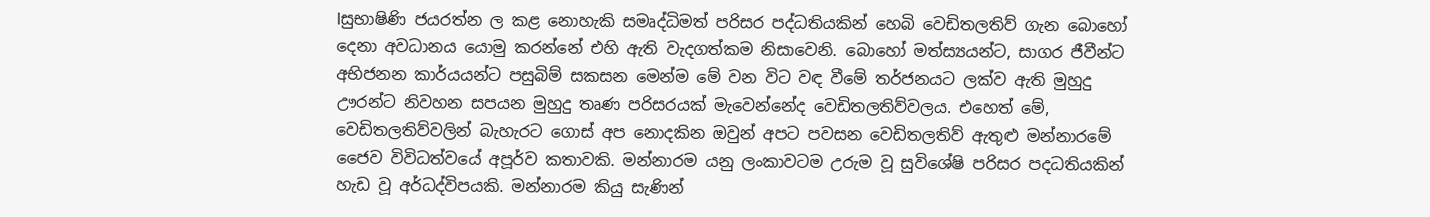lසුභාෂිණි ජයරත්න ල කළ නොහැකි සමෘද්ධිමත් පරිසර පද්ධතියකින් හෙබි වෙඩිතලතිව් ගැන බොහෝ දෙනා අවධානය යොමු කරන්නේ එහි ඇති වැදගත්කම නිසාවෙනි. බොහෝ මත්ස්‍යයන්ට, සාගර ජීවීන්ට අභිජනන කාර්යයන්ට පසුබිම් සකසන මෙන්ම මේ වන විට වඳ වීමේ තර්ජනයට ලක්ව ඇති මුහුදු ඌරන්ට නිවහන සපයන මුහුදු තෘණ පරිසරයක් මැවෙන්නේද වෙඩිතලතිව්වලය. එහෙත් මේ, වෙඩිතලතිව්වලින් බැහැරට ගොස් අප නොදකින ඔවුන් අපට පවසන වෙඩිතලතිව් ඇතුළු මන්නාරමේ ජෛව විවිධත්වයේ අපූර්ව කතාවකි. මන්නාරම යනු ලංකාවටම උරුම වූ සුවිශේෂි පරිසර පදධතියකින් හැඩ වූ අර්ධද්විපයකි. මන්නාරම කියු සැණින්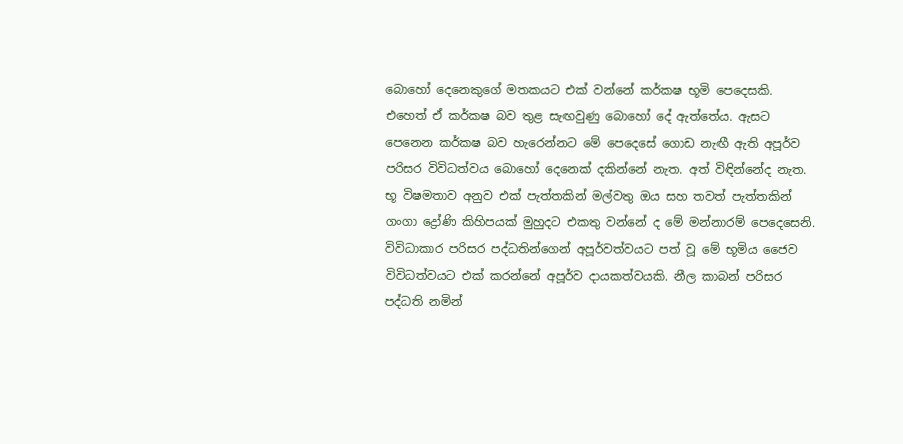බොහෝ දෙනෙකුගේ මතකයට එක් වන්නේ කර්කෂ භූමි පෙදෙසකි. එහෙත් ඒ කර්කෂ බව තුළ සැඟවුණු බොහෝ දේ ඇත්තේය. ඇසට පෙනෙන කර්කෂ බව හැරෙන්නට මේ පෙදෙසේ ගොඩ නැඟී ඇති අපූර්ව පරිසර විවිධත්වය බොහෝ දෙනෙක් දකින්නේ නැත. අත් විඳින්නේද නැත. භූ විෂමතාව අනුව එක් පැත්තකින් මල්වතු ඔය සහ තවත් පැත්තකින් ගංගා ද්‍රෝණි කිහිපයක් මුහුදට එකතු වන්නේ ද මේ මන්නාරම් පෙදෙසෙනි. විවිධාකාර පරිසර පද්ධතින්ගෙන් අපූර්වත්වයට පත් වූ මේ භූමිය ජෛව විවිධත්වයට එක් කරන්නේ අපූර්ව දායකත්වයකි. නීල කාබන් පරිසර පද්ධති නමින්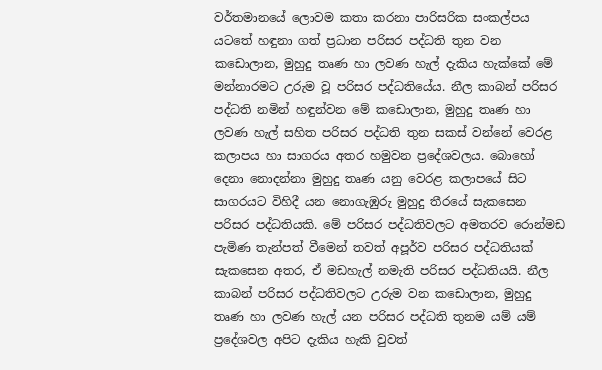වර්තමානයේ ලොවම කතා කරනා පාරිසරික සංකල්පය යටතේ හඳුනා ගත් ප්‍රධාන පරිසර පද්ධති තුන වන කඩොලාන, මුහුදු තෘණ හා ලවණ හැල් දැකිය හැක්කේ මේ මන්නාරමට උරුම වූ පරිසර පද්ධතියේය. නීල කාබන් පරිසර පද්ධති නමින් හඳුන්වන මේ කඩොලාන, මුහුදු තෘණ හා ලවණ හැල් සහිත පරිසර පද්ධති තුන සකස් වන්නේ වෙරළ කලාපය හා සාගරය අතර හමුවන ප්‍රදේශවලය. බොහෝ දෙනා නොදන්නා මුහුදු තෘණ යනු වෙරළ කලාපයේ සිට සාගරයට විහිදී යන නොගැඹුරු මුහුදු තීරයේ සැකසෙන පරිසර පද්ධතියකි. මේ පරිසර පද්ධතිවලට අමතරව රොන්මඩ පැමිණ තැන්පත් වීමෙන් තවත් අපූර්ව පරිසර පද්ධතියක් සැකසෙන අතර, ඒ මඩහැල් නමැති පරිසර පද්ධතියයි. නීල කාබන් පරිසර පද්ධතිවලට උරුම වන කඩොලාන, මුහුදු තෘණ හා ලවණ හැල් යන පරිසර පද්ධති තුනම යම් යම් ප්‍රදේශවල අපිට දැකිය හැකි වුවත්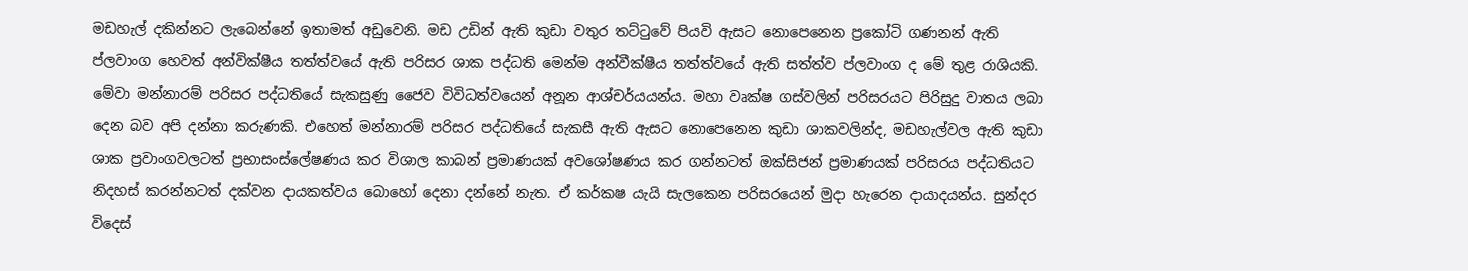මඩහැල් දකින්නට ලැබෙන්නේ ඉතාමත් අඩුවෙනි. මඩ උඩින් ඇති කුඩා වතුර තට්ටුවේ පියවි ඇසට නොපෙනෙන ප්‍රකෝටි ගණනන් ඇති ප්ලවාංග හෙවත් අන්වික්ෂීය තත්ත්වයේ ඇති පරිසර ශාක පද්ධති මෙන්ම අන්වීක්ෂීය තත්ත්වයේ ඇති සත්ත්ව ප්ලවාංග ද මේ තුළ රාශියකි. මේවා මන්නාරම් පරිසර පද්ධතියේ සැකසුණු ජෛව විවිධත්වයෙන් අනූන ආශ්චර්යයන්ය. මහා වෘක්ෂ ගස්වලින් පරිසරයට පිරිසුදු වාතය ලබා දෙන බව අපි දන්නා කරුණකි. එහෙත් මන්නාරම් පරිසර පද්ධතියේ සැකසී ඇති ඇසට නොපෙනෙන කුඩා ශාකවලින්ද, මඩහැල්වල ඇති කුඩා ශාක ප්‍රවාංගවලටත් ප්‍රභාසංස්ලේෂණය කර විශාල කාබන් ප්‍රමාණයක් අවශෝෂණය කර ගන්නටත් ඔක්සිජන් ප්‍රමාණයක් පරිසරය පද්ධතියට නිදහස් කරන්නටත් දක්වන දායකත්වය බොහෝ දෙනා දන්නේ නැත. ඒ කර්කෂ යැයි සැලකෙන පරිසරයෙන් මුදා හැරෙන දායාදයන්ය. සුන්දර විදෙස්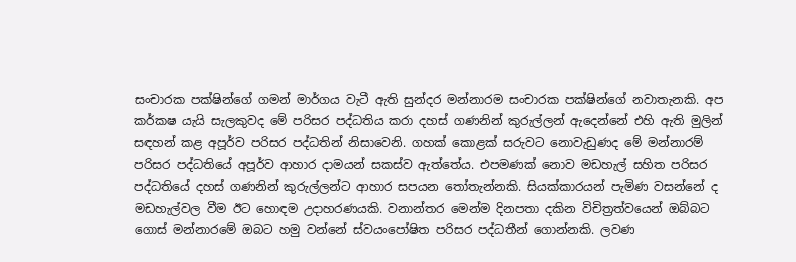සංචාරක පක්ෂින්ගේ ගමන් මාර්ගය වැටී ඇති සුන්දර මන්නාරම සංචාරක පක්ෂින්ගේ නවාතැනකි. අප කර්කෂ යැයි සැලකුවද මේ පරිසර පද්ධතිය කරා දහස් ගණනින් කුරුල්ලන් ඇදෙන්නේ එහි ඇති මුලින් සඳහන් කළ අපූර්ව පරිසර පද්ධතින් නිසාවෙනි. ගහක් කොළක් සරුවට නොවැඩුණද මේ මන්නාරම් පරිසර පද්ධතියේ අපූර්ව ආහාර දාමයන් සකස්ව ඇත්තේය. එපමණක් නොව මඩහැල් සහිත පරිසර පද්ධතියේ දහස් ගණනින් කුරුල්ලන්ට ආහාර සපයන තෝතැන්නකි. සියක්කාරයන් පැමිණ වසන්නේ ද මඩහැල්වල වීම ඊට හොඳම උදාහරණයකි. වනාන්තර මෙන්ම දිනපතා දකින විචිත්‍රත්වයෙන් ඔබ්බට ගොස් මන්නාරමේ ඔබට හමු වන්නේ ස්වයංපෝෂිත පරිසර පද්ධතීන් ගොන්නකි. ලවණ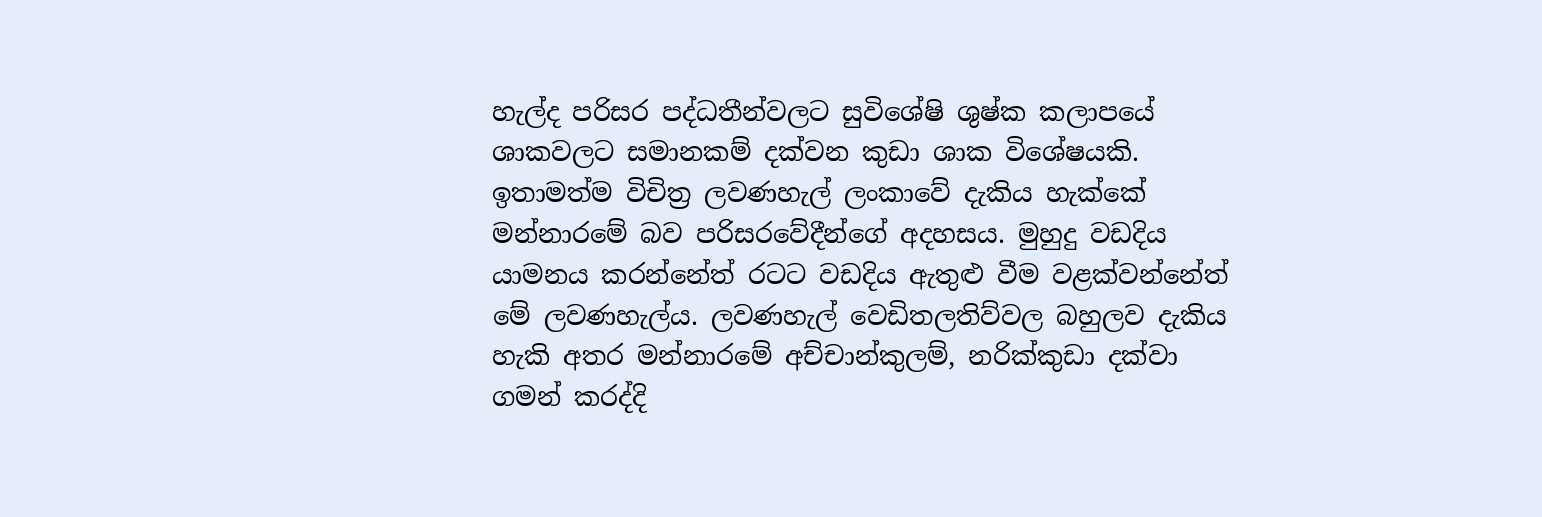හැල්ද පරිසර පද්ධතීන්වලට සුවිශේෂි ශුෂ්ක කලාපයේ ශාකවලට සමානකම් දක්වන කුඩා ශාක විශේෂයකි. ඉතාමත්ම විචිත්‍ර ලවණහැල් ලංකාවේ දැකිය හැක්කේ මන්නාරමේ බව පරිසරවේදීන්ගේ අදහසය. මුහුදු වඩදිය යාමනය කරන්නේත් රටට වඩදිය ඇතුළු වීම වළක්වන්නේත් මේ ලවණහැල්ය. ලවණහැල් වෙඩිතලතිව්වල බහුලව දැකිය හැකි අතර මන්නාරමේ අච්චාන්කුලම්, නරික්කුඩා දක්වා ගමන් කරද්දි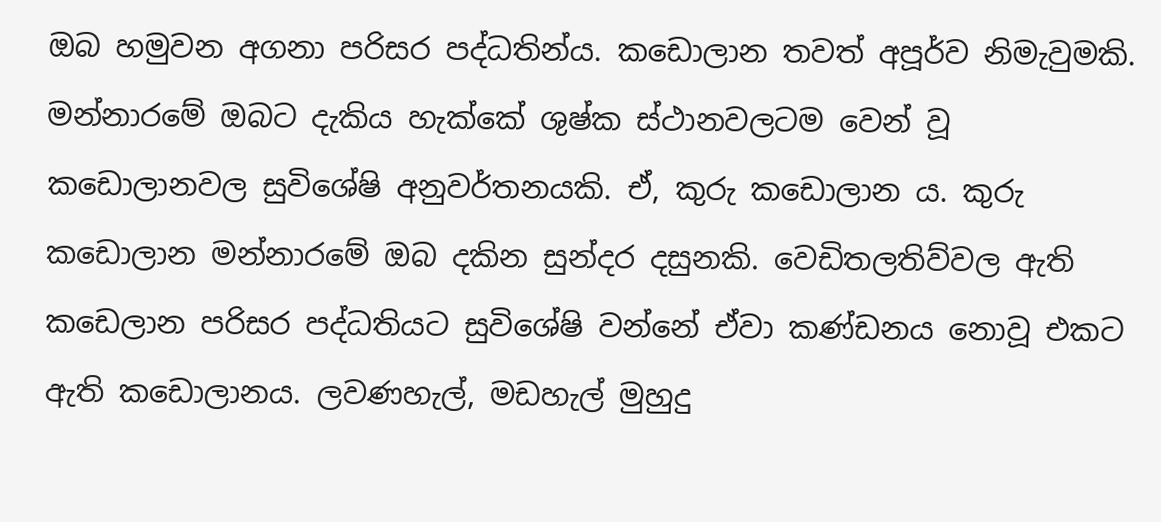ඔබ හමුවන අගනා පරිසර පද්ධතින්ය. කඩොලාන තවත් අපූර්ව නිමැවුමකි. මන්නාරමේ ඔබට දැකිය හැක්කේ ශුෂ්ක ස්ථානවලටම වෙන් වූ කඩොලානවල සුවිශේෂි අනුවර්තනයකි. ඒ, කුරු කඩොලාන ය. කුරු කඩොලාන මන්නාරමේ ඔබ දකින සුන්දර දසුනකි. වෙඩිතලතිව්වල ඇති කඩෙලාන පරිසර පද්ධතියට සුවිශේෂි වන්නේ ඒවා කණ්ඩනය නොවූ එකට ඇති කඩොලානය. ලවණහැල්, මඩහැල් මුහුදු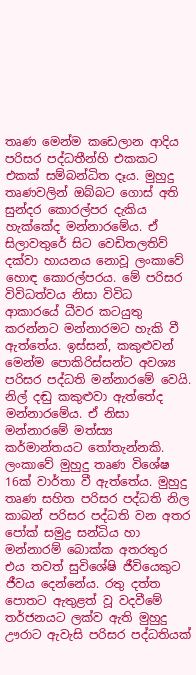තෘණ මෙන්ම කඩෙලාන ආදිය පරිසර පද්ධතීන්හි එකකට එකක් සම්බන්ධිත දෑය. මුහුදු තෘණවලින් ඔබ්බට ගොස් අති සුන්දර කොරල්පර දැකිය හැක්කේද මන්නාරමේය. ඒ සිලාවතුරේ සිට වෙඩිතලතිව් දක්වා හායනය නොවූ ලංකාවේ හොඳ කොරල්පරය. මේ පරිසර විවිධත්වය නිසා විවිධ ආකාරයේ ධීවර කටයුතු කරන්නට මන්නාරමට හැකි වී ඇත්තේය. ඉස්සන්, කකුළුවන් මෙන්ම පොකිරිස්සන්ට අවශ්‍ය පරිසර පද්ධති මන්නාරමේ වෙයි. නිල් දඬු කකුළුවා ඇත්තේද මන්නාරමේය. ඒ නිසා මන්නාරමේ මත්ස්‍ය කර්මාන්තයට තෝතැන්නකි. ලංකාවේ මුහුදු තෘණ විශේෂ 16ක් වාර්තා වී ඇත්තේය. මුහුදු තෘණ සහිත පරිසර පද්ධති නිල කාබන් පරිසර පද්ධති වන අතර පෝක් සමුද්‍ර සන්ධිය හා මන්නාරම් බොක්ක අතරතුර එය තවත් සුවිශේෂි ජීවියෙකුට ජීවය දෙන්නේය. රතු දත්ත පොතට ඇතුළත් වූ වදවීමේ තර්ජනයට ලක්ව ඇති මුහුදු ඌරාට ඇවැසි පරිසර පද්ධතියක්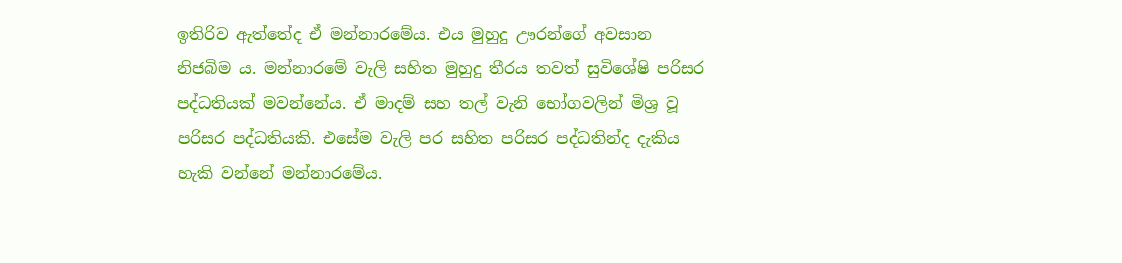ඉතිරිව ඇත්තේද ඒ මන්නාරමේය. එය මුහුදු ඌරන්ගේ අවසාන නිජබිම ය. මන්නාරමේ වැලි සහිත මුහුදු තීරය තවත් සුවිශේෂි පරිසර පද්ධතියක් මවන්නේය. ඒ මාදම් සහ තල් වැනි භෝගවලින් මිශ්‍ර වූ පරිසර පද්ධතියකි. එසේම වැලි පර සහිත පරිසර පද්ධතින්ද දැකිය හැකි වන්නේ මන්නාරමේය.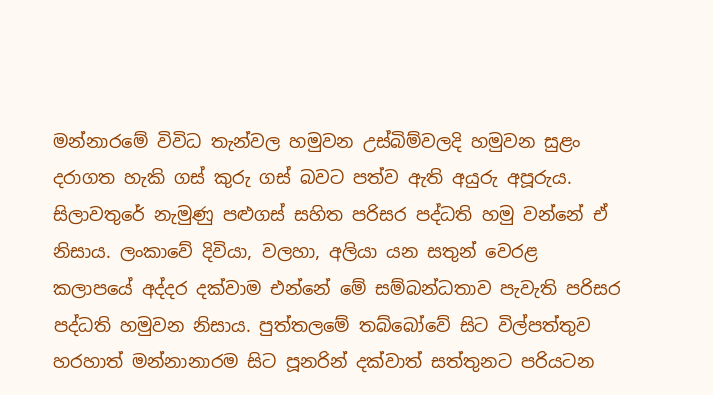මන්නාරමේ විවිධ තැන්වල හමුවන උස්බිම්වලදි හමුවන සුළං දරාගත හැකි ගස් කුරු ගස් බවට පත්ව ඇති අයුරු අපූරුය. සිලාවතුරේ නැමුණු පළුගස් සහිත පරිසර පද්ධති හමු වන්නේ ඒ නිසාය. ලංකාවේ දිවියා, වලහා, අලියා යන සතුන් වෙරළ කලාපයේ අද්දර දක්වාම එන්නේ මේ සම්බන්ධතාව පැවැති පරිසර පද්ධති හමුවන නිසාය. පුත්තලමේ තබ්බෝවේ සිට විල්පත්තුව හරහාත් මන්නානාරම සිට පූනරින් දක්වාත් සත්තුනට පරියටන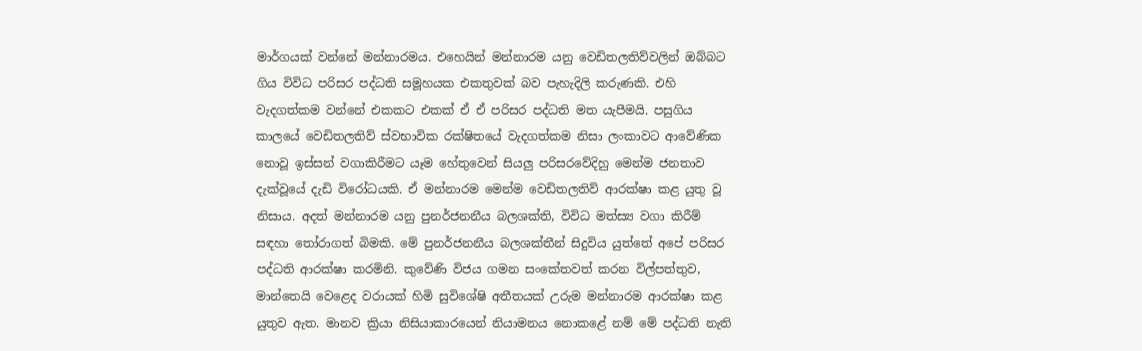මාර්ගයක් වන්නේ මන්නාරමය. එහෙයින් මන්නාරම යනු වෙඩිතලතිව්වලින් ඔබ්බට ගිය විවිධ පරිසර පද්ධති සමූහයක එකතුවක් බව පැහැදිලි කරුණකි. එහි වැදගත්කම වන්නේ එකකට එකක් ඒ ඒ පරිසර පද්ධති මත යැපීමයි. පසුගිය කාලයේ වෙඩිතලතිව් ස්වභාවික රක්ෂිතයේ වැදගත්කම නිසා ලංකාවට ආවේණික නොවූ ඉස්සන් වගාකිරීමට යෑම හේතුවෙන් සියලු පරිසරවේදිහු මෙන්ම ජනතාව දැක්වූයේ දැඩි විරෝධයකි. ඒ මන්නාරම මෙන්ම වෙඩිතලතිව් ආරක්ෂා කළ යුතු වූ නිසාය. අදත් මන්නාරම යනු පුනර්ජනනීය බලශක්ති, විවිධ මත්ස්‍ය වගා කිරීම් සඳහා තෝරාගත් බිමකි. මේ පුනර්ජනනීය බලශක්තීන් සිදුවිය යුත්තේ අපේ පරිසර පද්ධති ආරක්ෂා කරමිනි. කුවේණි විජය ගමන සංකේතවත් කරන විල්පත්තුව, මාන්තෙයි වෙළෙද වරායක් හිමි සුවිශේෂි අතීතයක් උරුම මන්නාරම ආරක්ෂා කළ යුතුව ඇත. මානව ක්‍රියා නිසියාකාරයෙන් නියාමනය නොකළේ නම් මේ පද්ධති නැති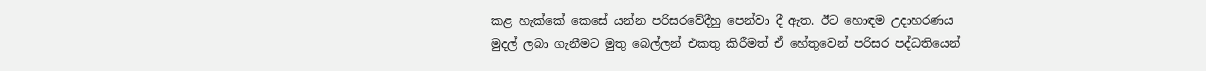කළ හැක්කේ කෙසේ යන්න පරිසරවේදීහු පෙන්වා දී ඇත. ඊට හොඳම උදාහරණය මුදල් ලබා ගැනීමට මුතු බෙල්ලන් එකතු කිරීමත් ඒ හේතුවෙන් පරිසර පද්ධතියෙන්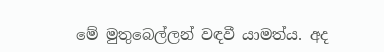මේ මුතුබෙල්ලන් වඳවී යාමත්ය. අද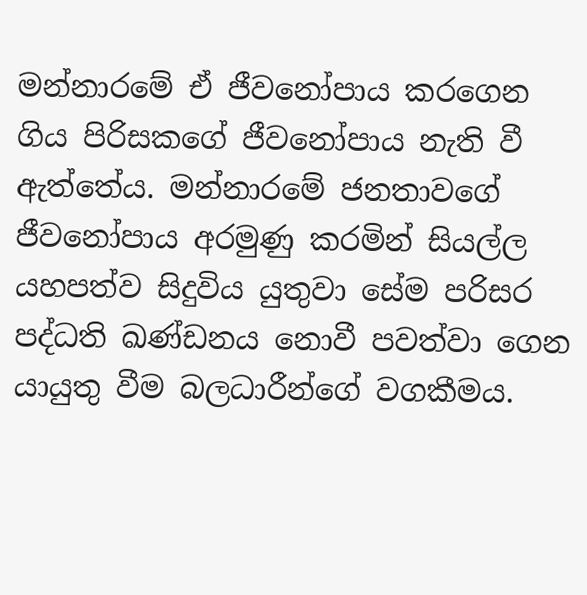මන්නාරමේ ඒ ජීවනෝපාය කරගෙන ගිය පිරිසකගේ ජීවනෝපාය නැති වී ඇත්තේය. මන්නාරමේ ජනතාවගේ ජීවනෝපාය අරමුණු කරමින් සියල්ල යහපත්ව සිදුවිය යුතුවා සේම පරිසර පද්ධති ඛණ්ඩනය නොවී පවත්වා ගෙන යායුතු වීම බලධාරීන්ගේ වගකීමය.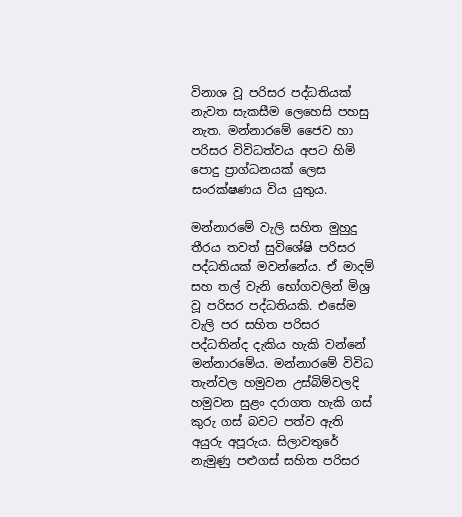විනාශ වූ පරිසර පද්ධතියක් නැවත සැකසීම ලෙහෙසි පහසු නැත. මන්නාරමේ ජෛව හා පරිසර විවිධත්වය අපට හිමි පොදු ප්‍රාග්ධනයක් ලෙස සංරක්ෂණය විය යුතුය.

මන්නාරමේ වැලි සහිත මුහුදු තීරය තවත් සුවිශේෂි පරිසර පද්ධතියක් මවන්නේය. ඒ මාදම් සහ තල් වැනි භෝගවලින් මිශ්‍ර වූ පරිසර පද්ධතියකි. එසේම වැලි පර සහිත පරිසර පද්ධතින්ද දැකිය හැකි වන්නේ මන්නාරමේය. මන්නාරමේ විවිධ තැන්වල හමුවන උස්බිම්වලදි හමුවන සුළං දරාගත හැකි ගස් කුරු ගස් බවට පත්ව ඇති අයුරු අපූරුය. සිලාවතුරේ නැමුණු පළුගස් සහිත පරිසර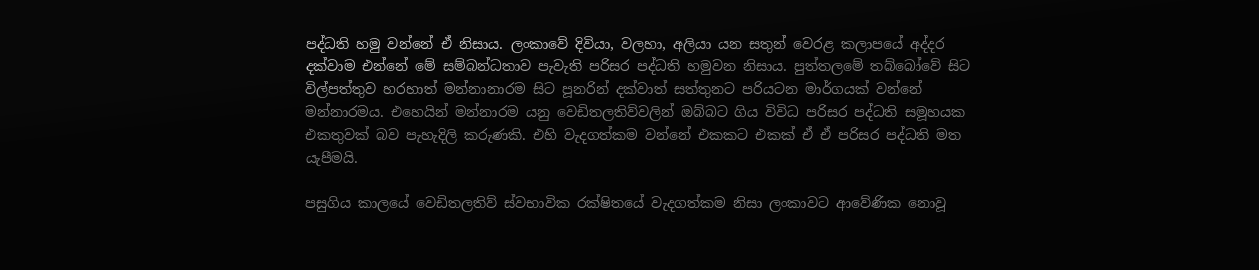පද්ධති හමු වන්නේ ඒ නිසාය. ලංකාවේ දිවියා, වලහා, අලියා යන සතුන් වෙරළ කලාපයේ අද්දර දක්වාම එන්නේ මේ සම්බන්ධතාව පැවැති පරිසර පද්ධති හමුවන නිසාය. පුත්තලමේ තබ්බෝවේ සිට විල්පත්තුව හරහාත් මන්නානාරම සිට පූනරින් දක්වාත් සත්තුනට පරියටන මාර්ගයක් වන්නේ මන්නාරමය. එහෙයින් මන්නාරම යනු වෙඩිතලතිව්වලින් ඔබ්බට ගිය විවිධ පරිසර පද්ධති සමූහයක එකතුවක් බව පැහැදිලි කරුණකි. එහි වැදගත්කම වන්නේ එකකට එකක් ඒ ඒ පරිසර පද්ධති මත යැපීමයි.

පසුගිය කාලයේ වෙඩිතලතිව් ස්වභාවික රක්ෂිතයේ වැදගත්කම නිසා ලංකාවට ආවේණික නොවූ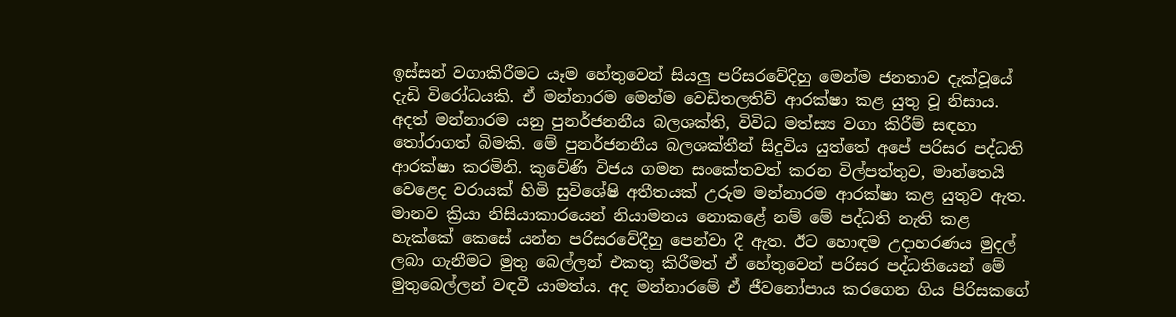ඉස්සන් වගාකිරීමට යෑම හේතුවෙන් සියලු පරිසරවේදිහු මෙන්ම ජනතාව දැක්වූයේ දැඩි විරෝධයකි. ඒ මන්නාරම මෙන්ම වෙඩිතලතිව් ආරක්ෂා කළ යුතු වූ නිසාය. අදත් මන්නාරම යනු පුනර්ජනනීය බලශක්ති, විවිධ මත්ස්‍ය වගා කිරීම් සඳහා තෝරාගත් බිමකි. මේ පුනර්ජනනීය බලශක්තීන් සිදුවිය යුත්තේ අපේ පරිසර පද්ධති ආරක්ෂා කරමිනි. කුවේණි විජය ගමන සංකේතවත් කරන විල්පත්තුව, මාන්තෙයි වෙළෙද වරායක් හිමි සුවිශේෂි අතීතයක් උරුම මන්නාරම ආරක්ෂා කළ යුතුව ඇත. මානව ක්‍රියා නිසියාකාරයෙන් නියාමනය නොකළේ නම් මේ පද්ධති නැති කළ හැක්කේ කෙසේ යන්න පරිසරවේදීහු පෙන්වා දී ඇත. ඊට හොඳම උදාහරණය මුදල් ලබා ගැනීමට මුතු බෙල්ලන් එකතු කිරීමත් ඒ හේතුවෙන් පරිසර පද්ධතියෙන් මේ මුතුබෙල්ලන් වඳවී යාමත්ය. අද මන්නාරමේ ඒ ජීවනෝපාය කරගෙන ගිය පිරිසකගේ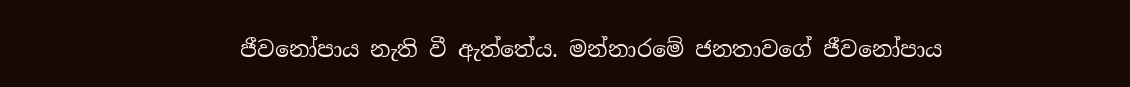ජීවනෝපාය නැති වී ඇත්තේය. මන්නාරමේ ජනතාවගේ ජීවනෝපාය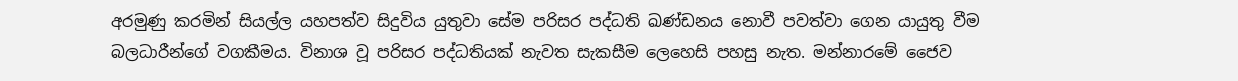අරමුණු කරමින් සියල්ල යහපත්ව සිදුවිය යුතුවා සේම පරිසර පද්ධති ඛණ්ඩනය නොවී පවත්වා ගෙන යායුතු වීම බලධාරීන්ගේ වගකීමය. විනාශ වූ පරිසර පද්ධතියක් නැවත සැකසීම ලෙහෙසි පහසු නැත. මන්නාරමේ ජෛව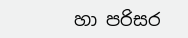හා පරිසර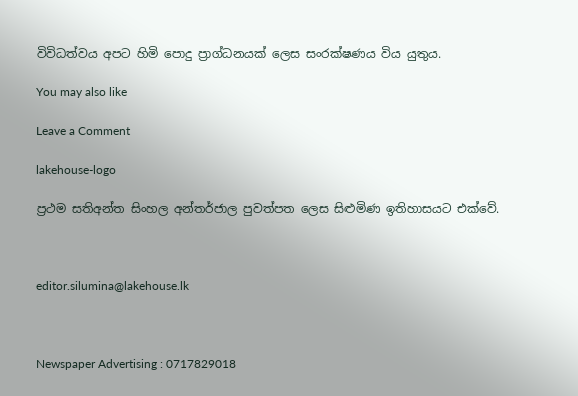විවිධත්වය අපට හිමි පොදු ප්‍රාග්ධනයක් ලෙස සංරක්ෂණය විය යුතුය.

You may also like

Leave a Comment

lakehouse-logo

ප්‍රථම සතිඅන්ත සිංහල අන්තර්ජාල පුවත්පත ලෙස සිළුමිණ ඉතිහාසයට එක්වේ.



editor.silumina@lakehouse.lk



Newspaper Advertising : 0717829018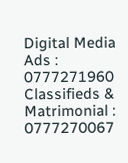Digital Media Ads : 0777271960
Classifieds & Matrimonial : 0777270067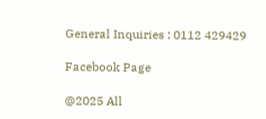General Inquiries : 0112 429429

Facebook Page

@2025 All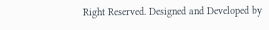Right Reserved. Designed and Developed by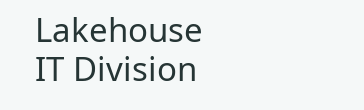Lakehouse IT Division